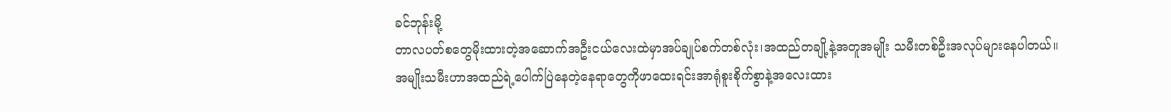ခင်ဘုန်းမို့
တာလပတ်စတွေမိုးထားတဲ့အဆောက်အဦးငယ်လေးထဲမှာအပ်ချုပ်စက်တစ်လုံး၊အထည်တချို့နဲ့အတူအမျိုး သမီးတစ်ဦးအလုပ်များနေပါတယ်။
အမျိုးသမီးဟာအထည်ရဲ့ပေါက်ပြဲနေတဲ့နေရာတွေကိုဖာထေးရင်းအာရုံစူးစိုက်စွာနဲ့အလေးထား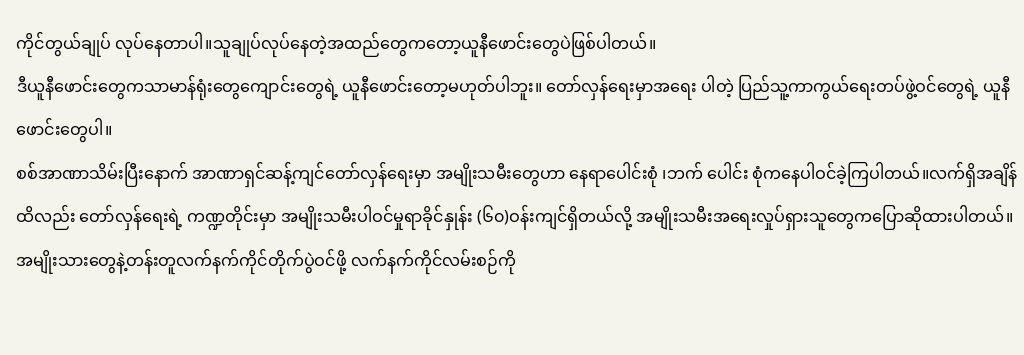ကိုင်တွယ်ချုပ် လုပ်နေတာပါ။သူချုပ်လုပ်နေတဲ့အထည်တွေကတော့ယူနီဖောင်းတွေပဲဖြစ်ပါတယ်။
ဒီယူနီဖောင်းတွေကသာမာန်ရုံးတွေကျောင်းတွေရဲ့ ယူနီဖောင်းတော့မဟုတ်ပါဘူး။ တော်လှန်ရေးမှာအရေး ပါတဲ့ ပြည်သူ့ကာကွယ်ရေးတပ်ဖွဲ့ဝင်တွေရဲ့ ယူနီဖောင်းတွေပါ။
စစ်အာဏာသိမ်းပြီးနောက် အာဏာရှင်ဆန့်ကျင်တော်လှန်ရေးမှာ အမျိုးသမီးတွေဟာ နေရာပေါင်းစုံ ၊ဘက် ပေါင်း စုံကနေပါဝင်ခဲ့ကြပါတယ်။လက်ရှိအချိန်ထိလည်း တော်လှန်ရေးရဲ့ ကဏ္ဍတိုင်းမှာ အမျိုးသမီးပါဝင်မှုရာခိုင်နှုန်း (၆၀)ဝန်းကျင်ရှိတယ်လို့ အမျိုးသမီးအရေးလှုပ်ရှားသူတွေကပြောဆိုထားပါတယ်။
အမျိုးသားတွေနဲ့တန်းတူလက်နက်ကိုင်တိုက်ပွဲဝင်ဖို့ လက်နက်ကိုင်လမ်းစဉ်ကို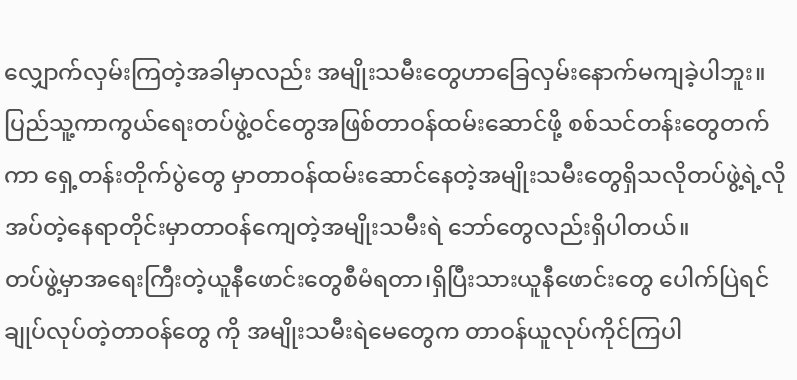လျှောက်လှမ်းကြတဲ့အခါမှာလည်း အမျိုးသမီးတွေဟာခြေလှမ်းနောက်မကျခဲ့ပါဘူး။
ပြည်သူ့ကာကွယ်ရေးတပ်ဖွဲ့ဝင်တွေအဖြစ်တာဝန်ထမ်းဆောင်ဖို့ စစ်သင်တန်းတွေတက်ကာ ရှေ့တန်းတိုက်ပွဲတွေ မှာတာဝန်ထမ်းဆောင်နေတဲ့အမျိုးသမီးတွေရှိသလိုတပ်ဖွဲ့ရဲ့လိုအပ်တဲ့နေရာတိုင်းမှာတာဝန်ကျေတဲ့အမျိုးသမီးရဲ ဘော်တွေလည်းရှိပါတယ်။
တပ်ဖွဲ့မှာအရေးကြီးတဲ့ယူနီဖောင်းတွေစီမံရတာ၊ရှိပြီးသားယူနီဖောင်းတွေ ပေါက်ပြဲရင်ချုပ်လုပ်တဲ့တာဝန်တွေ ကို အမျိုးသမီးရဲမေတွေက တာဝန်ယူလုပ်ကိုင်ကြပါ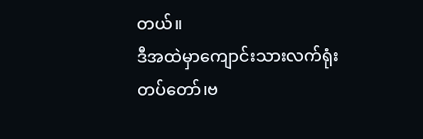တယ်။
ဒီအထဲမှာကျောင်းသားလက်ရုံးတပ်တော်၊ဗ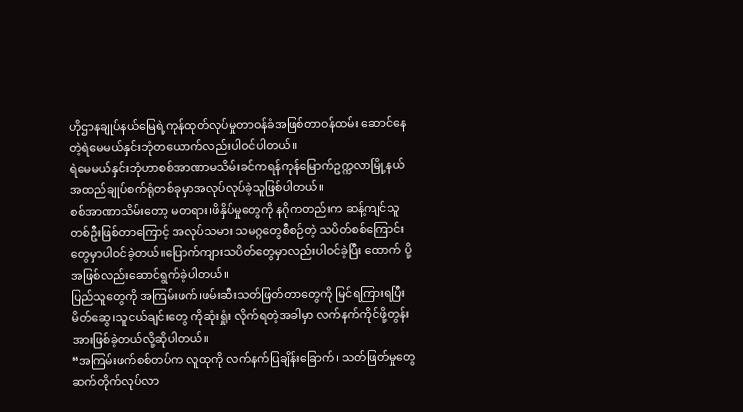ဟိုဌာနချုပ်နယ်မြေရဲ့ကုန်ထုတ်လုပ်မှုတာဝန်ခံအဖြစ်တာဝန်ထမ်း ဆောင်နေတဲ့ရဲမေမယ်နှင်းဘုံတယောက်လည်းပါဝင်ပါတယ်။
ရဲမေမယ်နှင်းဘုံဟာစစ်အာဏာမသိမ်းခင်ကရန်ကုန်မြောက်ဥက္ကလာမြို့နယ်အထည်ချုပ်စက်ရုံတစ်ခုမှာအလုပ်လုပ်ခဲ့သူဖြစ်ပါတယ်။
စစ်အာဏာသိမ်းတော့ မတရား၊ဖိနှိပ်မှုတွေကို နဂိုကတည်းက ဆန့်ကျင်သူတစ်ဦးဖြစ်တာကြောင့် အလုပ်သမား သမဂ္ဂတွေစီစဉ်တဲ့ သပိတ်စစ်ကြောင်းတွေမှာပါဝင်ခဲ့တယ်။ပြောက်ကျားသပိတ်တွေမှာလည်းပါဝင်ခဲ့ပြီး ထောက် ပို့ အဖြစ်လည်းဆောင်ရွက်ခဲ့ပါတယ်။
ပြည်သူတွေကို အကြမ်းဖက်၊ဖမ်းဆီးသတ်ဖြတ်တာတွေကို မြင်ရကြားရပြီး မိတ်ဆွေ၊သူငယ်ချင်းတွေ ကိုဆုံးရှုံး လိုက်ရတဲ့အခါမှာ လက်နက်ကိုင်ဖို့တွန်းအားဖြစ်ခဲ့တယ်လို့ဆိုပါတယ်။
“အကြမ်းဖက်စစ်တပ်က လူထုကို လက်နက်ပြချိန်းခြောက်၊ သတ်ဖြတ်မှုတွေဆက်တိုက်လုပ်လာ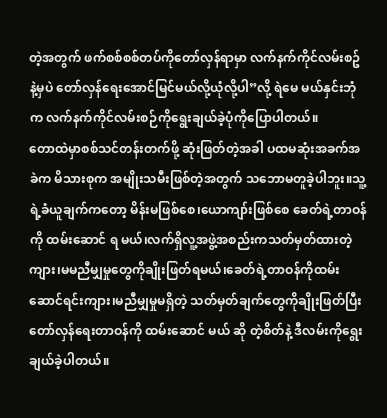တဲ့အတွက် ဖက်စစ်စစ်တပ်ကိုတော်လှန်ရာမှာ လက်နက်ကိုင်လမ်းစဥ်နဲ့မှပဲ တော်လှန်ရေးအောင်မြင်မယ်လို့ယုံလို့ပါ”လို့ ရဲမေ မယ်နှင်းဘုံက လက်နက်ကိုင်လမ်းစဉ်ကိုရွေးချယ်ခဲ့ပုံကိုပြောပါတယ်။
တောထဲမှာစစ်သင်တန်းတက်ဖို့ ဆုံးဖြတ်တဲ့အခါ ပထမဆုံးအခက်အခဲက မိသားစုက အမျိုးသမီးဖြစ်တဲ့အတွက် သဘောမတူခဲ့ပါဘူး။သူ့ရဲ့ခံယူချက်ကတော့ မိန်းမဖြစ်စေ၊ယောကျာ်းဖြစ်စေ ခေတ်ရဲ့တာဝန်ကို ထမ်းဆောင် ရ မယ်၊လက်ရှိလူ့အဖွဲ့အစည်းကသတ်မှတ်ထားတဲ့ကျား၊မမညီမျှမှုတွေကိုချိုးဖြတ်ရမယ်၊ခေတ်ရဲ့တာဝန်ကိုထမ်း ဆောင်ရင်းကျား၊မညီမျှမှုမရှိတဲ့ သတ်မှတ်ချက်တွေကိုချိုးဖြတ်ပြီး တော်လှန်ရေးတာဝန်ကို ထမ်းဆောင် မယ် ဆို တဲ့စိတ်နဲ့ ဒီလမ်းကိုရွေးချယ်ခဲ့ပါတယ်။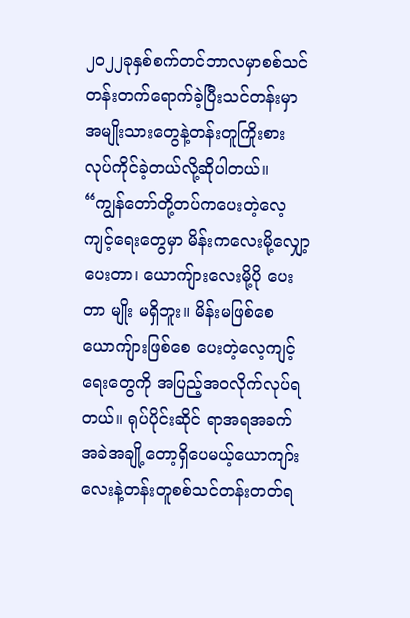၂၀၂၂ခုနှစ်စက်တင်ဘာလမှာစစ်သင်တန်းတက်ရောက်ခဲ့ပြီးသင်တန်းမှာအမျိုးသားတွေနဲ့တန်းတူကြိုးစားလုပ်ကိုင်ခဲ့တယ်လို့ဆိုပါတယ်။
“ကျွန်တော်တို့တပ်ကပေးတဲ့လေ့ကျင့်ရေးတွေမှာ မိန်းကလေးမို့လျှော့ပေးတာ၊ ယောကျ်ားလေးမို့ပို ပေးတာ မျိုး မရှိဘူး။ မိန်းမဖြစ်စေ ယောကျ်ားဖြစ်စေ ပေးတဲ့လေ့ကျင့်ရေးတွေကို အပြည့်အဝလိုက်လုပ်ရတယ်။ ရုပ်ပိုင်းဆိုင် ရာအရအခက်အခဲအချို့တော့ရှိပေမယ့်ယောကျာ်းလေးနဲ့တန်းတူစစ်သင်တန်းတတ်ရ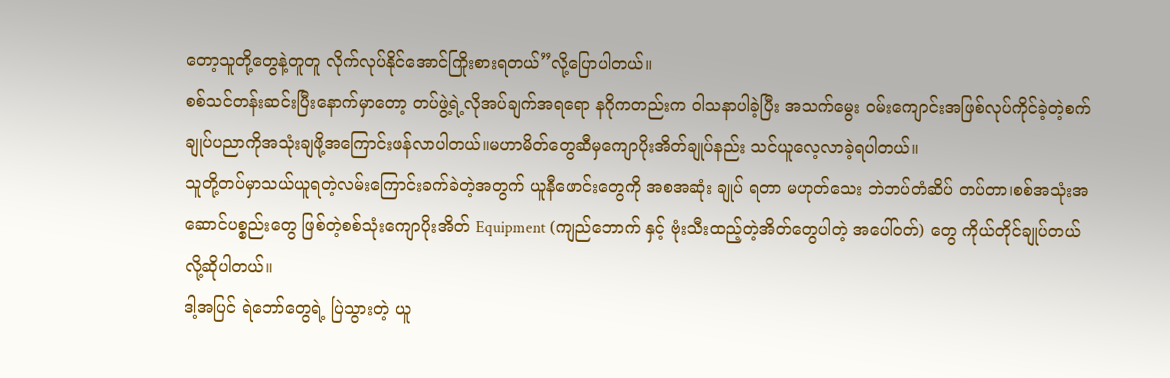တော့သူတို့တွေနဲ့တူတူ လိုက်လုပ်နိုင်အောင်ကြိုးစားရတယ်”လို့ပြောပါတယ်။
စစ်သင်တန်းဆင်းပြီးနောက်မှာတော့ တပ်ဖွဲ့ရဲ့လိုအပ်ချက်အရရော နဂိုကတည်းက ဝါသနာပါခဲ့ပြီး အသက်မွေး ဝမ်းကျောင်းအဖြစ်လုပ်ကိုင်ခဲ့တဲ့စက်ချုပ်ပညာကိုအသုံးချဖို့အကြောင်းဖန်လာပါတယ်။မဟာမိတ်တွေဆီမှကျောပိုးအိတ်ချုပ်နည်း သင်ယူလေ့လာခဲ့ရပါတယ်။
သူတို့တပ်မှာသယ်ယူရတဲ့လမ်းကြောင်းခက်ခဲတဲ့အတွက် ယူနီဖောင်းတွေကို အစအဆုံး ချုပ် ရတာ မဟုတ်သေး ဘဲဘပ်တံဆိပ် တပ်တာ၊စစ်အသုံးအဆောင်ပစ္စည်းတွေ ဖြစ်တဲ့စစ်သုံးကျောပိုးအိတ် Equipment (ကျည်ဘောက် နှင့် ဗုံးသီးထည့်တဲ့အိတ်တွေပါတဲ့ အပေါ်ဝတ်) တွေ ကိုယ်တိုင်ချုပ်တယ် လို့ဆိုပါတယ်။
ဒါ့အပြင် ရဲဘော်တွေရဲ့ ပြဲသွားတဲ့ ယူ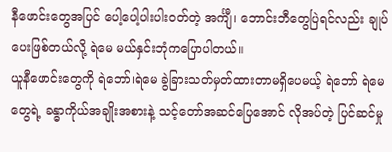နီဖောင်းတွေအပြင် ပေါ့ပေါ့ပါးပါးဝတ်တဲ့ အင်္ကျီ၊ ဘောင်းဘီတွေပြဲရင်လည်း ချုပ်ပေးဖြစ်တယ်လို့ ရဲမေ မယ်နှင်းဘုံကပြောပါတယ်။
ယူနီဖောင်းတွေကို ရဲဘော်၊ရဲမေ ခွဲခြားသတ်မှတ်ထားတာမရှိပေမယ့် ရဲဘော် ရဲမေတွေရဲ့ ခန္ဓာကိုယ်အချိုးအစားနဲ့ သင့်တော်အဆင်ပြေအောင် လိုအပ်တဲ့ ပြင်ဆင်မှု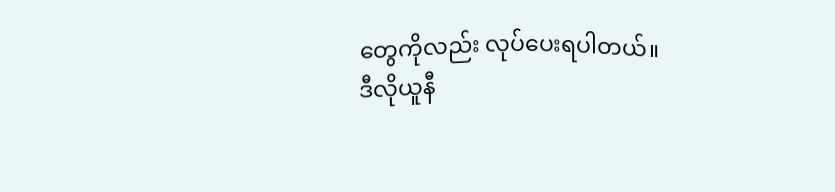တွေကိုလည်း လုပ်ပေးရပါတယ်။
ဒီလိုယူနီ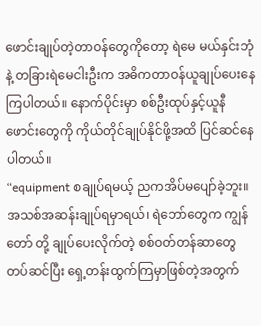ဖောင်းချုပ်တဲ့တာဝန်တွေကိုတော့ ရဲမေ မယ်နှင်းဘုံနဲ့ တခြားရဲမေငါးဦးက အဓိကတာဝန်ယူချုပ်ပေးနေ ကြပါတယ်။ နောက်ပိုင်းမှာ စစ်ဦးထုပ်နှင့်ယူနီဖောင်းတွေကို ကိုယ်တိုင်ချုပ်နိုင်ဖို့အထိ ပြင်ဆင်နေပါတယ်။
“equipment စချုပ်ရမယ့် ညကအိပ်မပျော်ခဲ့ဘူး။ အသစ်အဆန်းချုပ်ရမှာရယ်၊ ရဲဘော်တွေက ကျွန်တော် တို့ ချုပ်ပေးလိုက်တဲ့ စစ်ဝတ်တန်ဆာတွေ တပ်ဆင်ပြီး ရှေ့တန်းထွက်ကြမှာဖြစ်တဲ့အတွက်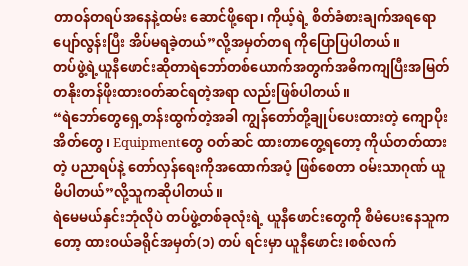တာဝန်တရပ်အနေနဲ့ထမ်း ဆောင်ဖို့ရော၊ ကိုယ့်ရဲ့ စိတ်ခံစားချက်အရရော ပျော်လွန်းပြီး အိပ်မရခဲ့တယ်”လို့အမှတ်တရ ကိုပြောပြပါတယ်။
တပ်ဖွဲ့ရဲ့ယူနီဖောင်းဆိုတာရဲဘော်တစ်ယောက်အတွက်အဓိကကျပြီးအမြတ်တနိုးတန်ဖိုးထားဝတ်ဆင်ရတဲ့အရာ လည်းဖြစ်ပါတယ်။
“ရဲဘော်တွေရှေ့တန်းထွက်တဲ့အခါ ကျွန်တော်တို့ချုပ်ပေးထားတဲ့ ကျောပိုးအိတ်တွေ၊ Equipmentတွေ ဝတ်ဆင် ထားတာတွေ့ရတော့ ကိုယ်တတ်ထားတဲ့ ပညာရပ်နဲ့ တော်လှန်ရေးကိုအထောက်အပံ့ ဖြစ်စေတာ ဝမ်းသာဂုဏ် ယူ မိပါတယ်”လို့သူကဆိုပါတယ်။
ရဲမေမယ်နှင်းဘုံလိုပဲ တပ်ဖွဲ့တစ်ခုလုံးရဲ့ ယူနီဖောင်းတွေကို စီမံပေးနေသူကတော့ ထားဝယ်ခရိုင်အမှတ်(၁) တပ် ရင်းမှာ ယူနီဖောင်း၊စစ်လက်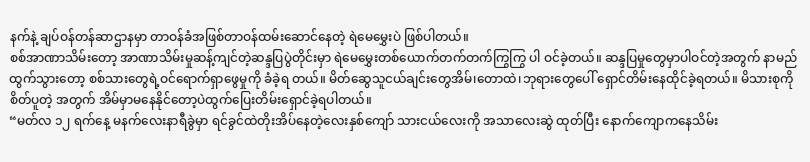နက်နဲ့ ချပ်ဝန်တန်ဆာဌာနမှာ တာဝန်ခံအဖြစ်တာဝန်ထမ်းဆောင်နေတဲ့ ရဲမေမွှေးပဲ ဖြစ်ပါတယ်။
စစ်အာဏာသိမ်းတော့ အာဏာသိမ်းမှုဆန့်ကျင်တဲ့ဆန္ဒပြပွဲတိုင်းမှာ ရဲမေမွှေးတစ်ယောက်တက်တက်ကြွကြွ ပါ ဝင်ခဲ့တယ်။ ဆန္ဒပြမှုတွေမှာပါဝင်တဲ့အတွက် နာမည်ထွက်သွားတော့ စစ်သားတွေရဲ့ဝင်ရောက်ရှာဖွေမှုကို ခံခဲ့ရ တယ်။ မိတ်ဆွေသူငယ်ချင်းတွေအိမ်၊တောထဲ၊ဘုရားတွေပေါ် ရှောင်တိမ်းနေထိုင်ခဲ့ရတယ်။ မိသားစုကိုစိတ်ပူတဲ့ အတွက် အိမ်မှာမနေနိုင်တော့ပဲထွက်ပြေးတိမ်းရှောင်ခဲ့ရပါတယ်။
“မတ်လ ၁၂ ရက်နေ့ မနက်လေးနာရီခွဲမှာ ရင်ခွင်ထဲတိုးအိပ်နေတဲ့လေးနှစ်ကျော် သားငယ်လေးကို အသာလေးဆွဲ ထုတ်ပြီး နောက်ကျောကနေသိမ်း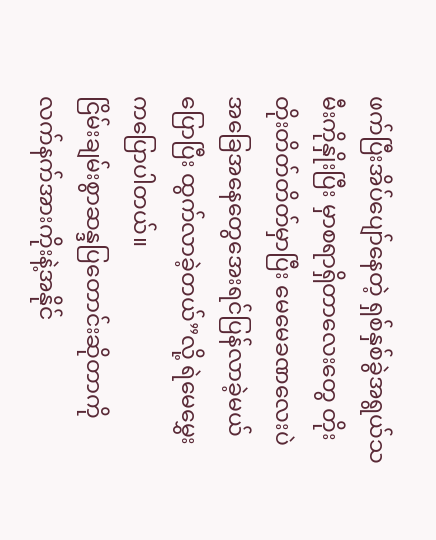ဖက်ပြီးအိပ်ပျော်နေတဲ့ ရှစ်နှစ်ခွဲအရွယ်သမီးကိုနှိုးပြီး မှာစရာရှိတာလေးတွေ တိုးတိုးတိတ်တိတ်မှာပြီး မေမေခဏလေးပဲ အခြေအနေတွေအေးရင်ပြန်လာခဲ့မယ်ပြောပြီး ထွက်လာခဲ့တယ်”လို့ ရဲမေမွှေးကပြောပါတယ်။
ငြိမ်းချမ်းစွာဆန္ဒပြတောင်းဆိုတာကို လက်နက်အားကိုးနဲ့အနိုင်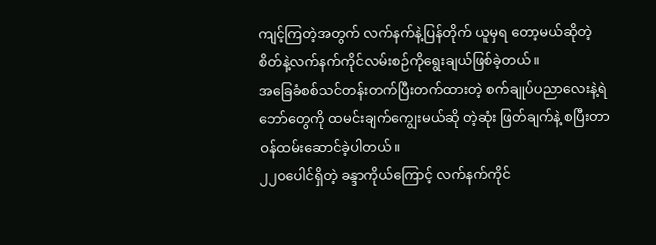ကျင့်ကြတဲ့အတွက် လက်နက်နဲ့ပြန်တိုက် ယူမှရ တော့မယ်ဆိုတဲ့စိတ်နဲ့လက်နက်ကိုင်လမ်းစဉ်ကိုရွေးချယ်ဖြစ်ခဲ့တယ်။
အခြေခံစစ်သင်တန်းတက်ပြီးတက်ထားတဲ့ စက်ချုပ်ပညာလေးနဲ့ရဲဘော်တွေကို ထမင်းချက်ကျွေးမယ်ဆို တဲ့ဆုံး ဖြတ်ချက်နဲ့ စပြီးတာဝန်ထမ်းဆောင်ခဲ့ပါတယ်။
၂၂၀ပေါင်ရှိတဲ့ ခန္ဒာကိုယ်ကြောင့် လက်နက်ကိုင်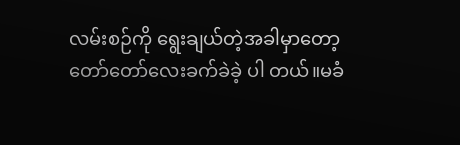လမ်းစဉ်ကို ရွေးချယ်တဲ့အခါမှာတော့ တော်တော်လေးခက်ခဲခဲ့ ပါ တယ်။မခံ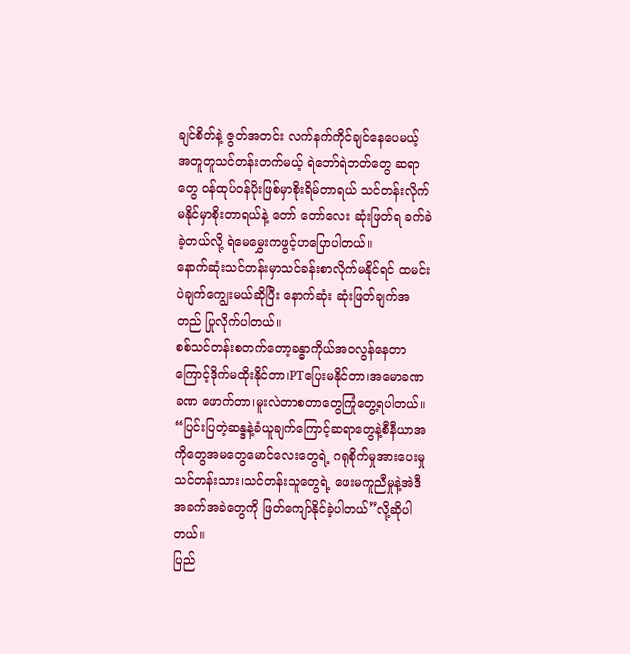ချင်စိတ်နဲ့ ဇွတ်အတင်း လက်နက်ကိုင်ချင်နေပေမယ့် အတူတူသင်တန်းတက်မယ့် ရဲဘော်ရဲဘတ်တွေ ဆရာတွေ ဝန်ထုပ်ဝန်ပိုးဖြစ်မှာစိုးရိမ်တာရယ် သင်တန်းလိုက်မနိုင်မှာစိုးတာရယ်နဲ့ တော် တော်လေး ဆုံးဖြတ်ရ ခက်ခဲခဲ့တယ်လို့ ရဲမေမွှေးကဖွင့်ဟပြောပါတယ်။
နောက်ဆုံးသင်တန်းမှာသင်ခန်းစာလိုက်မနိုင်ရင် ထမင်းပဲချက်ကျွေးမယ်ဆိုပြီး နောက်ဆုံး ဆုံးဖြတ်ချက်အတည် ပြုလိုက်ပါတယ်။
စစ်သင်တန်းစတက်တော့ခန္ဓာကိုယ်အဝလွန်နေတာကြောင့်ဒိုက်မထိုးနိုင်တာ၊PTပြေးမနိုင်တာ၊အမောခဏခဏ ဖောက်တာ၊မူးလဲတာစတာတွေကြုံတွေ့ရပါတယ်။
“ပြင်းပြတဲ့ဆန္ဒနဲ့ခံယူချက်ကြောင့်ဆရာတွေနဲ့စီနီယာအကိုတွေအမတွေမောင်လေးတွေရဲ့ ဂရုစိုက်မှုအားပေးမှု သင်တန်းသား၊သင်တန်းသူတွေရဲ့ ဖေးမကူညီမှုနဲ့အဲဒီအခက်အခဲတွေကို ဖြတ်ကျော်နိုင်ခဲ့ပါတယ်”လို့ဆိုပါတယ်။
ပြည်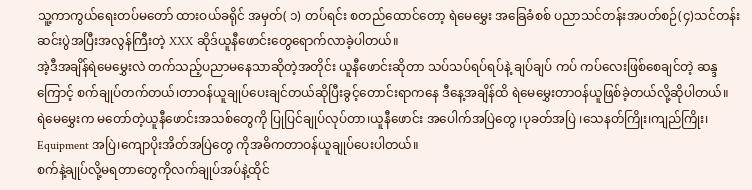သူ့ကာကွယ်ရေးတပ်မတော် ထားဝယ်ခရိုင် အမှတ်( ၁) တပ်ရင်း စတည်ထောင်တော့ ရဲမေမွှေး အခြေခံစစ် ပညာသင်တန်းအပတ်စဉ်(၄)သင်တန်းဆင်းပွဲအပြီးအလွန်ကြီးတဲ့ XXX ဆိုဒ်ယူနီဖောင်းတွေရောက်လာခဲ့ပါတယ်။
အဲ့ဒီအချိန်ရဲမေမွှေးလဲ တက်သည့်ပညာမနေသာဆိုတဲ့အတိုင်း ယူနီဖောင်းဆိုတာ သပ်သပ်ရပ်ရပ်နဲ့ ချပ်ချပ် ကပ် ကပ်လေးဖြစ်စေချင်တဲ့ ဆန္ဒကြောင့် စက်ချုပ်တက်တယ်၊တာဝန်ယူချုပ်ပေးချင်တယ်ဆိုပြီးခွင့်တောင်းရာကနေ ဒီနေ့အချိန်ထိ ရဲမေမွှေးတာဝန်ယူဖြစ်ခဲ့တယ်လို့ဆိုပါတယ်။
ရဲမေမွှေးက မတော်တဲ့ယူနီဖောင်းအသစ်တွေကို ပြုပြင်ချုပ်လုပ်တာ၊ယူနီဖောင်း အပေါက်အပြဲတွေ ၊ပုခတ်အပြဲ ၊သေနတ်ကြိုး၊ကျည်ကြိုး၊ Equipment အပြဲ၊ကျောပိုးအိတ်အပြဲတွေ ကိုအဓိကတာဝန်ယူချုပ်ပေးပါတယ်။
စက်နဲ့ချုပ်လို့မရတာတွေကိုလက်ချုပ်အပ်နဲ့ထိုင်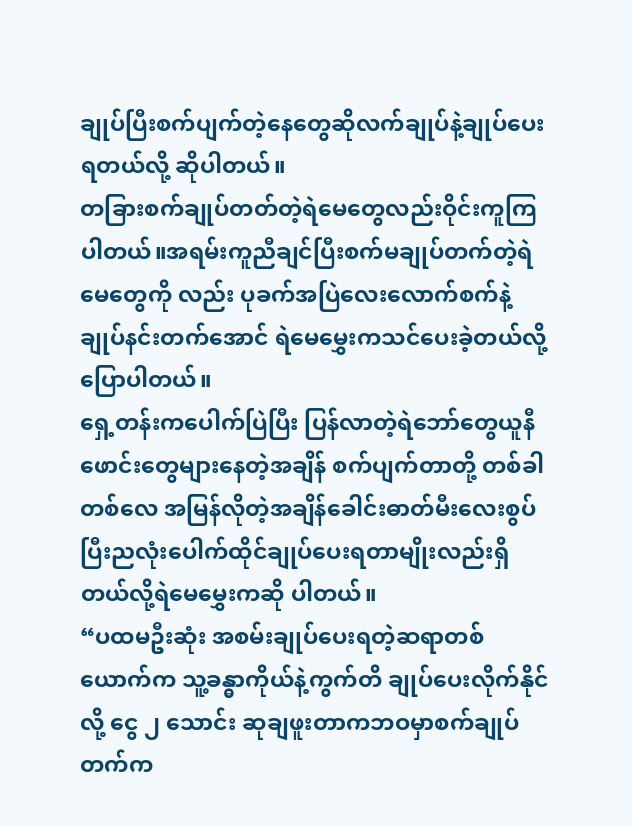ချုပ်ပြီးစက်ပျက်တဲ့နေတွေဆိုလက်ချုပ်နဲ့ချုပ်ပေးရတယ်လို့ ဆိုပါတယ်။
တခြားစက်ချုပ်တတ်တဲ့ရဲမေတွေလည်းဝိုင်းကူကြပါတယ်။အရမ်းကူညီချင်ပြီးစက်မချုပ်တက်တဲ့ရဲမေတွေကို လည်း ပုခက်အပြဲလေးလောက်စက်နဲ့ချုပ်နင်းတက်အောင် ရဲမေမွှေးကသင်ပေးခဲ့တယ်လို့ပြောပါတယ်။
ရှေ့တန်းကပေါက်ပြဲပြီး ပြန်လာတဲ့ရဲဘော်တွေယူနီဖောင်းတွေများနေတဲ့အချိန် စက်ပျက်တာတို့ တစ်ခါတစ်လေ အမြန်လိုတဲ့အချိန်ခေါင်းဓာတ်မီးလေးစွပ်ပြီးညလုံးပေါက်ထိုင်ချုပ်ပေးရတာမျိုးလည်းရှိတယ်လို့ရဲမေမွှေးကဆို ပါတယ်။
“ပထမဦးဆုံး အစမ်းချုပ်ပေးရတဲ့ဆရာတစ်ယောက်က သူ့ခန္ဓာကိုယ်နဲ့ကွက်တိ ချုပ်ပေးလိုက်နိုင်လို့ ငွေ ၂ သောင်း ဆုချဖူးတာကဘဝမှာစက်ချုပ်တက်က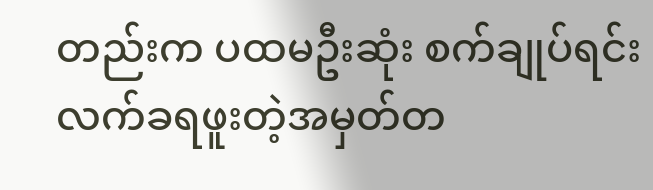တည်းက ပထမဦးဆုံး စက်ချုပ်ရင်းလက်ခရဖူးတဲ့အမှတ်တ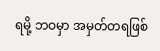ရမို့ ဘဝမှာ အမှတ်တရဖြစ်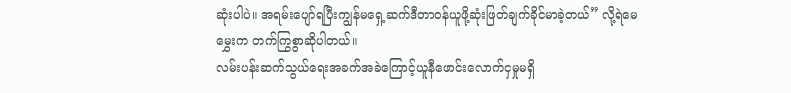ဆုံးပါပဲ။ အရမ်းပျော်ရပြီးကျွန်မရှေ့ဆက်ဒီတာဝန်ယူဖို့ဆုံးဖြတ်ချက်ခိုင်မာခဲ့တယ်” လို့ရဲမေ မွှေးက တက်ကြွစွာဆိုပါတယ်။
လမ်းပန်းဆက်သွယ်ရေးအခက်အခဲကြောင့်ယူနီဖောင်းလောက်ငှမှုမရှိ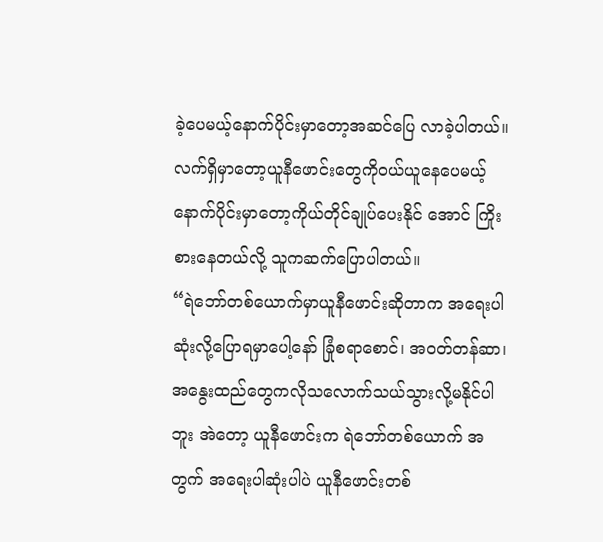ခဲ့ပေမယ့်နောက်ပိုင်းမှာတော့အဆင်ပြေ လာခဲ့ပါတယ်။လက်ရှိမှာတော့ယူနီဖောင်းတွေကိုဝယ်ယူနေပေမယ့်နောက်ပိုင်းမှာတော့ကိုယ်တိုင်ချုပ်ပေးနိုင် အောင် ကြိုးစားနေတယ်လို့ သူကဆက်ပြောပါတယ်။
“ရဲဘော်တစ်ယောက်မှာယူနီဖောင်းဆိုတာက အရေးပါဆုံးလို့ပြောရမှာပေါ့နော် ခြုံစရာစောင်၊ အဝတ်တန်ဆာ၊ အနွေးထည်တွေကလိုသလောက်သယ်သွားလို့မနိုင်ပါဘူး အဲတော့ ယူနီဖောင်းက ရဲဘော်တစ်ယောက် အတွက် အရေးပါဆုံးပါပဲ ယူနီဖောင်းတစ်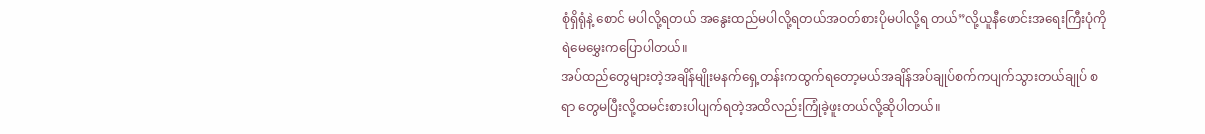စုံရှိရုံနဲ့ စောင် မပါလို့ရတယ် အနွေးထည်မပါလို့ရတယ်အဝတ်စားပိုမပါလို့ရ တယ်”လို့ယူနီဖောင်းအရေးကြီးပုံကို ရဲမေမွှေးကပြောပါတယ်။
အပ်ထည်တွေများတဲ့အချိန်မျိုးမနက်ရှေ့တန်းကထွက်ရတော့မယ်အချိန်အပ်ချုပ်စက်ကပျက်သွားတယ်ချုပ် စရာ တွေမပြီးလို့ထမင်းစားပါပျက်ရတဲ့အထိလည်းကြုံခဲ့ဖူးတယ်လို့ဆိုပါတယ်။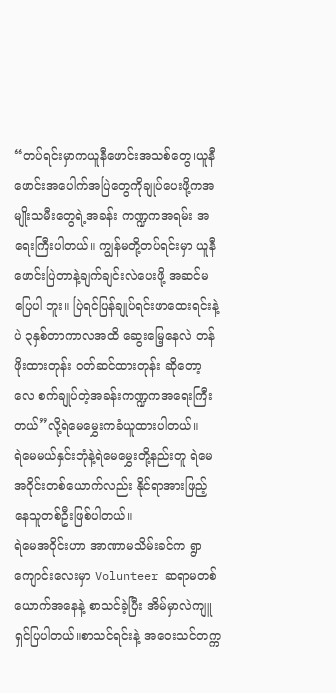“တပ်ရင်းမှာကယူနီဖောင်းအသစ်တွေ၊ယူနီဖောင်းအပေါက်အပြဲတွေကိုချုပ်ပေးဖို့ကအမျိုးသမီးတွေရဲ့အခန်း ကဏ္ဍကအရမ်း အရေးကြီးပါတယ်။ ကျွန်မတို့တပ်ရင်းမှာ ယူနီဖောင်းပြဲတာနဲ့ချက်ချင်းလဲပေးဖို့ အဆင်မပြေပါ ဘူး။ ပြဲရင်ပြန်ချုပ်ရင်းဖာထေးရင်းနဲ့ပဲ ၃နှစ်တာကာလအထိ ဆွေးမြေ့နေလဲ တန်ဖိုးထားတုန်း ဝတ်ဆင်ထားတုန်း ဆိုတော့လေ စက်ချုပ်တဲ့အခန်းကဏ္ဍကအရေးကြီးတယ်”လို့ရဲမေမွှေးကခံယူထားပါတယ်။
ရဲမေမယ်နှင်းဘုံနဲ့ရဲမေမွှေးတို့နည်းတူ ရဲမေအဝိုင်းတစ်ယောက်လည်း နိုင်ရာအားဖြည့်နေသူတစ်ဦးဖြစ်ပါတယ်။
ရဲမေအဝိုင်းဟာ အာဏာမသိမ်းခင်က ရွာကျောင်းလေးမှာ Volunteer ဆရာမတစ်ယောက်အနေနဲ့ စာသင်ခဲ့ပြီး အိမ်မှာလဲကျူရှင်ပြပါတယ်။စာသင်ရင်းနဲ့ အဝေးသင်တက္က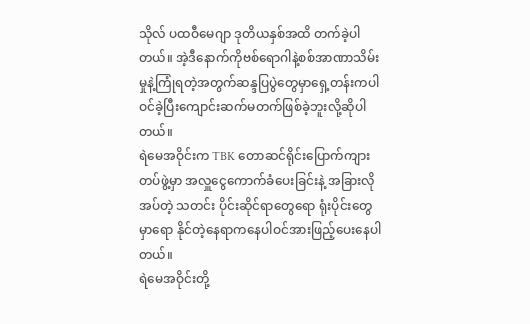သိုလ် ပထဝီမေဂျာ ဒုတိယနှစ်အထိ တက်ခဲ့ပါ တယ်။ အဲ့ဒီနောက်ကိုဗစ်ရောဂါနဲ့စစ်အာဏာသိမ်းမှုနဲ့ကြုံရတဲ့အတွက်ဆန္ဒပြပွဲတွေမှာရှေ့တန်းကပါဝင်ခဲ့ပြီးကျောင်းဆက်မတက်ဖြစ်ခဲ့ဘူးလို့ဆိုပါတယ်။
ရဲမေအဝိုင်းက TBK တောဆင်ရိုင်းပြောက်ကျားတပ်ဖွဲ့မှာ အလှူငွေကောက်ခံပေးခြင်းနဲ့ အခြားလိုအပ်တဲ့ သတင်း ပိုင်းဆိုင်ရာတွေရော ရုံးပိုင်းတွေမှာရော နိုင်တဲ့နေရာကနေပါဝင်အားဖြည့်ပေးနေပါတယ်။
ရဲမေအဝိုင်းတို့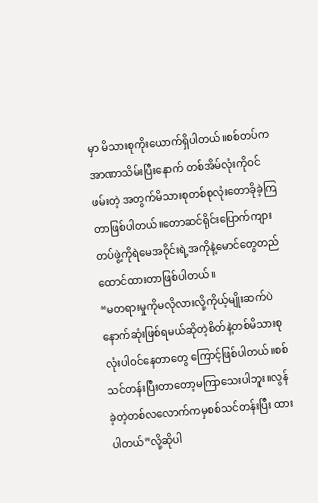မှာ မိသားစုကိုးယောက်ရှိပါတယ်။စစ်တပ်ကအာဏာသိမ်းပြီးနောက် တစ်အိမ်လုံးကိုဝင်ဖမ်းတဲ့ အတွက်မိသားစုတစ်စုလုံးတောခိုခဲ့ကြတာဖြစ်ပါတယ်။တောဆင်ရိုင်းပြောက်ကျားတပ်ဖွဲ့ကိုရဲမေအဝိုင်းရဲ့အကိုနဲ့မောင်တွေတည်ထောင်ထားတာဖြစ်ပါတယ်။
“မတရားမှုကိုမလိုလားလို့ကိုယ့်မျိုးဆက်ပဲနောက်ဆုံးဖြစ်ရမယ်ဆိုတဲ့စိတ်နဲ့တစ်မိသားစုလုံးပါဝင်နေတာတွေ ကြောင့်ဖြစ်ပါတယ်။စစ်သင်တန်းပြီးတာတော့မကြာသေးပါဘူး။လွန်ခဲ့တဲ့တစ်လလောက်ကမှစစ်သင်တန်းပြီး ထားပါတယ်”လို့ဆိုပါ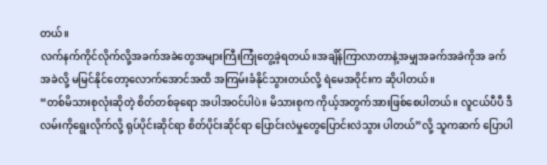တယ်။
လက်နက်ကိုင်လိုက်လို့အခက်အခဲတွေအများကြီးကြုံတွေ့ခဲ့ရတယ်။အချိန်ကြာလာတာနဲ့အမျှအခက်အခဲကိုအ ခက်အခဲလို့ မမြင်နိုင်တော့လောက်အောင်အထိ အကြမ်းခံနိုင်သွားတယ်လို့ ရဲမေအဝိုင်းက ဆိုပါတယ်။
“တစ်မိသားစုလုံးဆိုတဲ့ စိတ်တစ်ခုရော အပါအဝင်ပါပဲ။ မိသားစုက ကိုယ့်အတွက်အားဖြစ်စေပါတယ်။ လူငယ်ပီပီ ဒီလမ်းကိုရွေးလိုက်လို့ ရုပ်ပိုင်းဆိုင်ရာ စိတ်ပိုင်းဆိုင်ရာ ပြောင်းလဲမှုတွေပြောင်းလဲသွား ပါတယ်”လို့ သူကဆက် ပြောပါ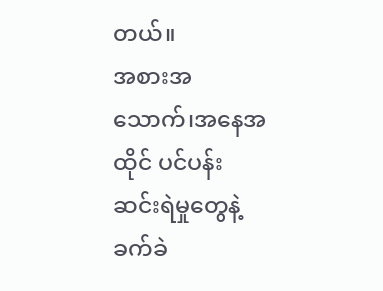တယ်။
အစားအသောက်၊အနေအထိုင် ပင်ပန်းဆင်းရဲမှုတွေနဲ့ ခက်ခဲ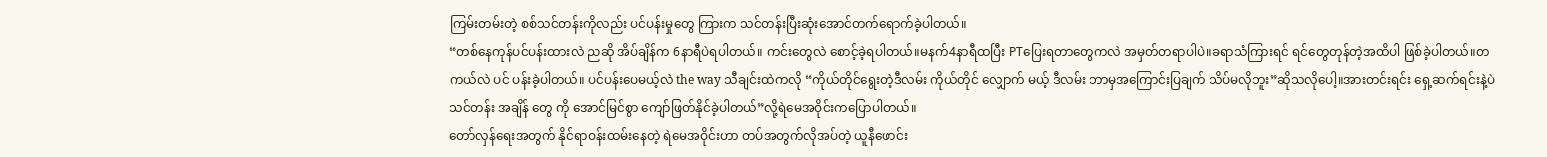ကြမ်းတမ်းတဲ့ စစ်သင်တန်းကိုလည်း ပင်ပန်းမှုတွေ ကြားက သင်တန်းပြီးဆုံးအောင်တက်ရောက်ခဲ့ပါတယ်။
“တစ်နေကုန်ပင်ပန်းထားလဲ ညဆို အိပ်ချိန်က 6နာရီပဲရပါတယ်။ ကင်းတွေလဲ စောင့်ခဲ့ရပါတယ်။မနက်4နာရီထပြီး PTပြေးရတာတွေကလဲ အမှတ်တရာပါပဲ။ခရာသံကြားရင် ရင်တွေတုန်တဲ့အထိပါ ဖြစ်ခဲ့ပါတယ်။တကယ်လဲ ပင် ပန်းခဲ့ပါတယ်။ ပင်ပန်းပေမယ့်လဲ the way သီချင်းထဲကလို “ကိုယ်တိုင်ရွေးတဲ့ဒီလမ်း ကိုယ်တိုင် လျှောက် မယ့် ဒီလမ်း ဘာမှအကြောင်းပြချက် သိပ်မလိုဘူး”ဆိုသလိုပေါ့။အားတင်းရင်း ရှေ့ဆက်ရင်းနဲ့ပဲ သင်တန်း အချိန် တွေ ကို အောင်မြင်စွာ ကျော်ဖြတ်နိုင်ခဲ့ပါတယ်”လို့ရဲမေအဝိုင်းကပြောပါတယ်။
တော်လှန်ရေးအတွက် နိုင်ရာဝန်းထမ်းနေတဲ့ ရဲမေအဝိုင်းဟာ တပ်အတွက်လိုအပ်တဲ့ ယူနီဖောင်း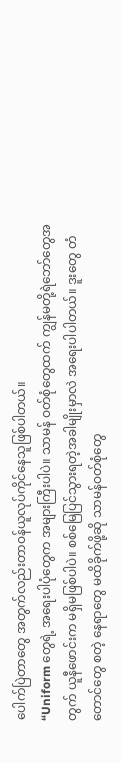ပေါက်ပြဲတာတွေ အတွက်လည်းတာဝန်ယူလုပ်ကိုင်နေသူဖြစ်ပါတယ်။
“Uniform တွေရဲ့ အရေးပါပုံတွေက အများကြီးပါပဲ။ သာမန် ဝတ်စုံတွေထက် ကျွန်မတို့ရဲဘော်တွေအတွက် ယူနီဖောင်းက မရှိမဖြစ်ပါပဲ။ စစ်မြေပြင်သွားရတဲ့အခါမျိုးမှာလဲ အရေးပါပါတယ်။ ဒူးတွေ တံတောင်တွေ စတဲ့ နေရာတွေ မထိခိုက်ဖို့ဆို သာမန်ဝတ်စုံတွေ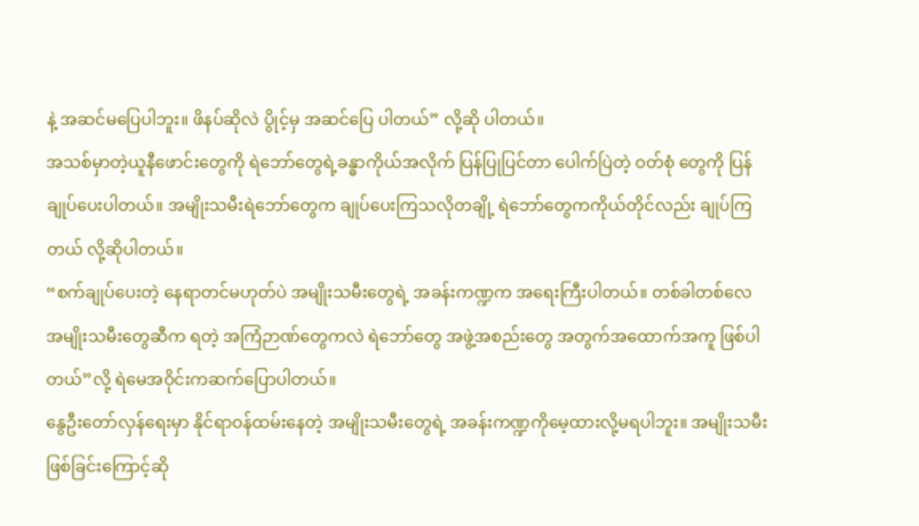နဲ့ အဆင်မပြေပါဘူး။ ဖိနပ်ဆိုလဲ ပွိုင့်မှ အဆင်ပြေ ပါတယ်” လို့ဆို ပါတယ်။
အသစ်မှာတဲ့ယူနီဖောင်းတွေကို ရဲဘော်တွေရဲ့ခန္ဓာကိုယ်အလိုက် ပြန်ပြုပြင်တာ ပေါက်ပြဲတဲ့ ဝတ်စုံ တွေကို ပြန် ချုပ်ပေးပါတယ်။ အမျိုးသမီးရဲဘော်တွေက ချုပ်ပေးကြသလိုတချို့ ရဲဘော်တွေကကိုယ်တိုင်လည်း ချုပ်ကြတယ် လို့ဆိုပါတယ်။
“စက်ချုပ်ပေးတဲ့ နေရာတင်မဟုတ်ပဲ အမျိုးသမီးတွေရဲ့ အခန်းကဏ္ဍက အရေးကြီးပါတယ်။ တစ်ခါတစ်လေ အမျိုးသမီးတွေဆီက ရတဲ့ အကြံဉာဏ်တွေကလဲ ရဲဘော်တွေ အဖွဲ့အစည်းတွေ အတွက်အထောက်အကူ ဖြစ်ပါ တယ်”လို့ ရဲမေအဝိုင်းကဆက်ပြောပါတယ်။
နွေဦးတော်လှန်ရေးမှာ နိုင်ရာဝန်ထမ်းနေတဲ့ အမျိုးသမီးတွေရဲ့ အခန်းကဏ္ဍကိုမေ့ထားလို့မရပါဘူး။ အမျိုးသမီး ဖြစ်ခြင်းကြောင့်ဆို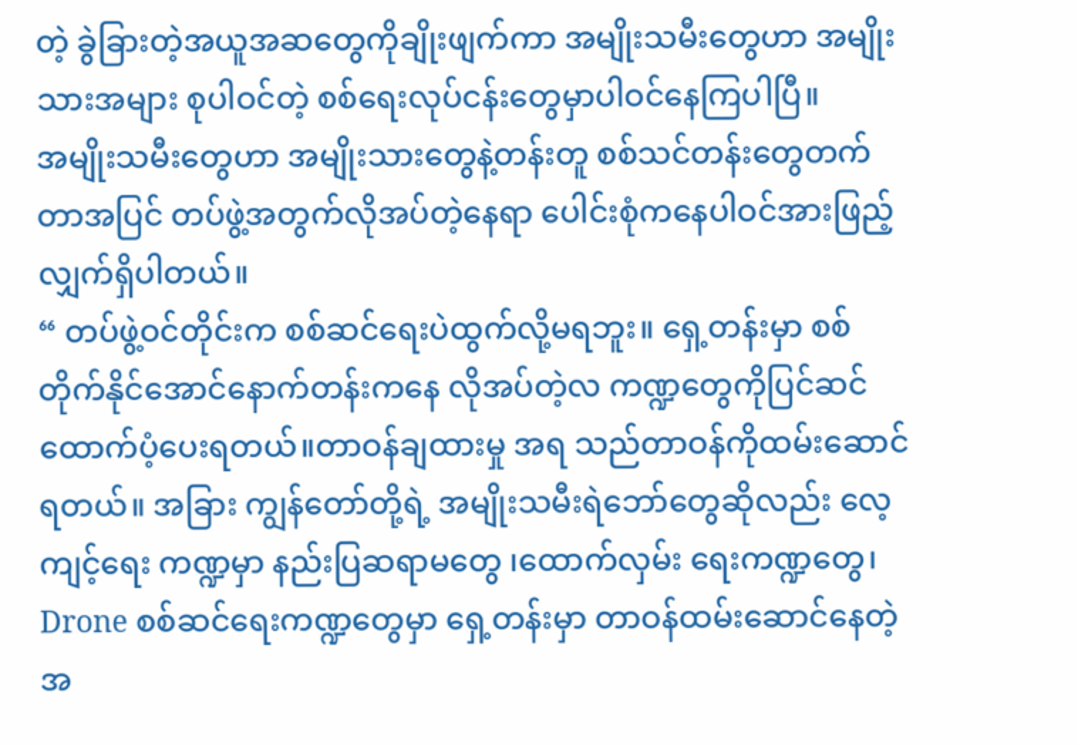တဲ့ ခွဲခြားတဲ့အယူအဆတွေကိုချိုးဖျက်ကာ အမျိုးသမီးတွေဟာ အမျိုးသားအများ စုပါဝင်တဲ့ စစ်ရေးလုပ်ငန်းတွေမှာပါဝင်နေကြပါပြီ။
အမျိုးသမီးတွေဟာ အမျိုးသားတွေနဲ့တန်းတူ စစ်သင်တန်းတွေတက်တာအပြင် တပ်ဖွဲ့အတွက်လိုအပ်တဲ့နေရာ ပေါင်းစုံကနေပါဝင်အားဖြည့်လျှက်ရှိပါတယ်။
“ တပ်ဖွဲ့ဝင်တိုင်းက စစ်ဆင်ရေးပဲထွက်လို့မရဘူး။ ရှေ့တန်းမှာ စစ်တိုက်နိုင်အောင်နောက်တန်းကနေ လိုအပ်တဲ့လ ကဏ္ဍတွေကိုပြင်ဆင်ထောက်ပံ့ပေးရတယ်။တာဝန်ချထားမှု အရ သည်တာဝန်ကိုထမ်းဆောင်ရတယ်။ အခြား ကျွန်တော်တို့ရဲ့ အမျိုးသမီးရဲဘော်တွေဆိုလည်း လေ့ကျင့်ရေး ကဏ္ဍမှာ နည်းပြဆရာမတွေ ၊ထောက်လှမ်း ရေးကဏ္ဍတွေ၊ Drone စစ်ဆင်ရေးကဏ္ဍတွေမှာ ရှေ့တန်းမှာ တာဝန်ထမ်းဆောင်နေတဲ့ အ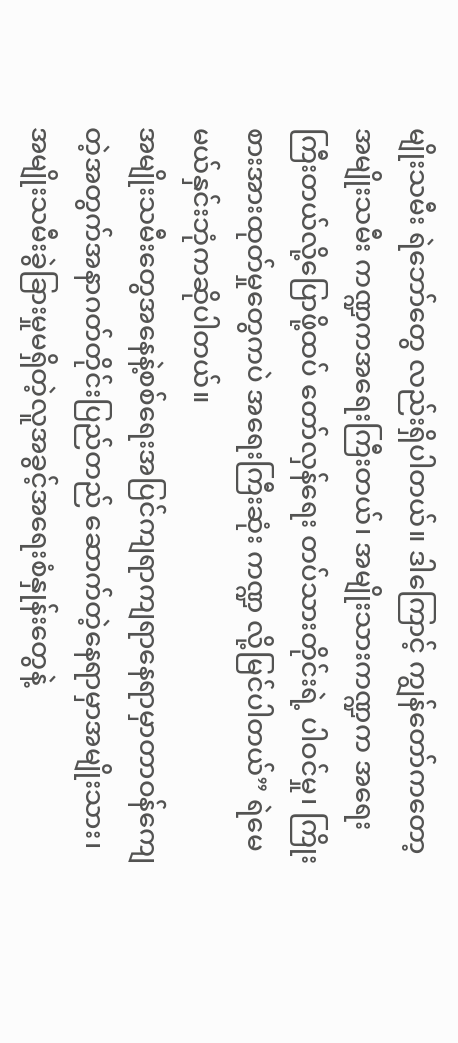မျိုးသမီး ရဲဘော်တွေ လည်းရှိပါတယ်။ ဒါကြောင့် ကျွန်တော်ကတော့ အမျိုးသမီး ကဏ္ဍကအရေးကြီးတယ်၊ အမျိုးသားကဏ္ဍက အရေး ကြီးတယ်လို့ပြောဖို့ထပ် တော်လှန်ရေး တပ်သားတိုင်းရဲ့ ပါဝင်မှု၊ ကြိုးစားအားထုတ်မှုတွေကပဲ အရေးကြီးဆုံး ကဏ္ဍ လို့မြင်ပါတယ်” ရဲမေမယ်နှင်းဘုံကဆိုပါတယ်။
အမျိုးသမီးတွေအနေနဲ့စစ်ရေးအပြင်ကျရာကျရာနေရာမှာတာဝန်ကျေတဲ့အတွက်အနာဂတ်တိုင်းပြည်တည် ဆောက်တဲ့နေရာမှာအမျိုးသား၊အမျိုးသမီးခွဲခြားမှုမရှိတဲ့လူအခွင့်အရေးစံနှုန်းတွေနဲ့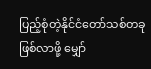ပြည့်စုံတဲ့နိုင်ငံတော်သစ်တခု ဖြစ်လာဖို့ မျှော်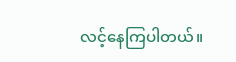လင့်နေကြပါတယ်။